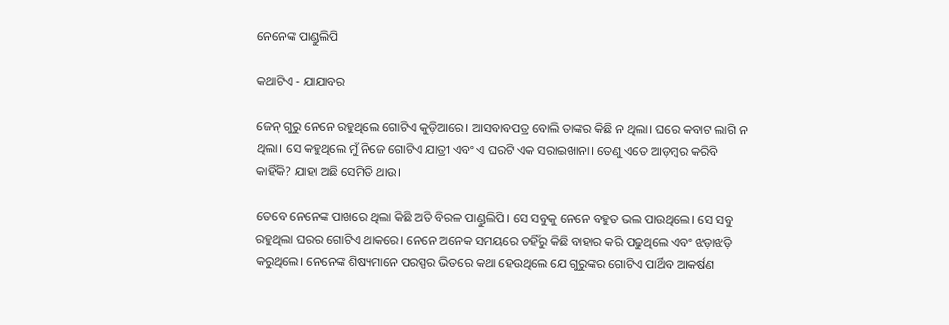ନେନେଙ୍କ ପାଣ୍ଡୁଲିପି

କଥାଟିଏ - ଯାଯାବର

ଜେନ୍‌ ଗୁରୁ ନେନେ ରହୁଥିଲେ ଗୋଟିଏ କୁଡ଼ିଆରେ। ଆସବାବପତ୍ର ବୋଲି ତାଙ୍କର କିଛି ନ ଥିଲା। ଘରେ କବାଟ ଲାଗି ନ ଥିଲା। ସେ କହୁଥିଲେ ମୁଁ ନିଜେ ଗୋଟିଏ ଯାତ୍ରୀ ଏବଂ ଏ ଘରଟି ଏକ ସରାଇଖାନା। ତେଣୁ ଏତେ ଆଡ଼ମ୍ବର କରିବି କାହିଁକି? ଯାହା ଅଛି ‌ସେମିତି ଥାଉ।

ତେବେ ନେନେଙ୍କ ପାଖରେ ଥିଲା କିଛି ଅତି ବିରଳ ପାଣ୍ଡୁଲିପି। ସେ ସବୁକୁ ନେନେ ବହୁତ ଭଲ ପାଉଥିଲେ। ସେ ସବୁ ରହୁଥିଲା ଘରର ଗୋଟିଏ ଥାକରେ। ନେନେ ଅନେକ ସମୟରେ ତହିଁରୁ କିଛି ବାହାର କରି ପଢୁଥିଲେ ଏବଂ ଝଡ଼ାଝଡ଼ି କରୁଥିଲେ। ନେନେଙ୍କ ଶିଷ୍ୟମାନେ ପରସ୍ପର ଭିତରେ କଥା ହେଉଥିଲେ ଯେ ଗୁରୁଙ୍କର ଗୋଟିଏ ପାର୍ଥିବ ଆକର୍ଷଣ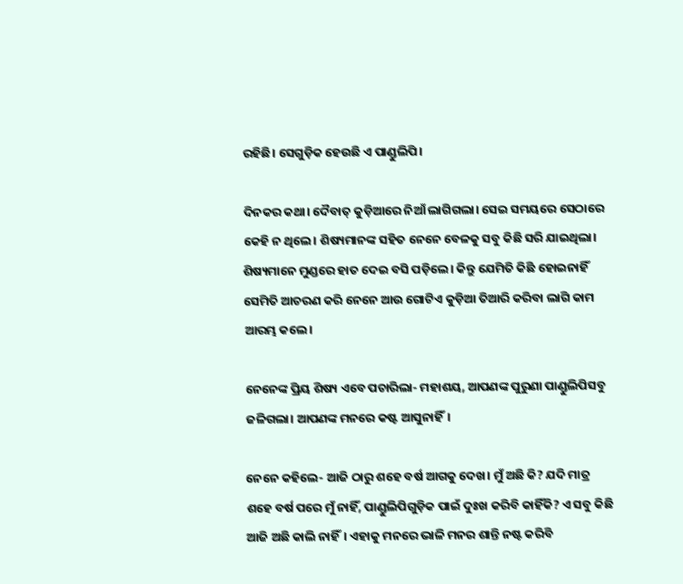ରହିଛି। ସେଗୁଡ଼ିକ ହେଉଛି ଏ ପାଣ୍ଡୁଲିପି।

ଦିନକର କଥା। ଦୈବାତ୍ କୁଡ଼ିଆରେ ନିଆଁ ଲାଗିଗଲା। ସେଇ ସମୟରେ ସେଠାରେ କେହି ନ ଥିଲେ। ଶିଷ୍ୟମାନଙ୍କ ସହିତ ନେନେ ବେଳକୁ ସବୁ କିଛି ସରି ଯାଇଥିଲା। ଶିଷ୍ୟମାନେ ମୁଣ୍ଡରେ ହାତ ଦେଇ ବସି ପଡ଼ିଲେ। କିନ୍ତୁ ଯେମିତି କିଛି ହୋଇନାହିଁ ସେମିତି ଆଚରଣ କରି ନେନେ ଆଉ ଗୋଟିଏ କୁଡ଼ିଆ ତିଆରି କରିବା ଲାଗି କାମ ଆରମ୍ଭ କଲେ।

ନେନେଙ୍କ ପ୍ରିୟ ଶିଷ୍ୟ ଏବେ ପଚାରିଲା- ମହାଶୟ, ଆପଣଙ୍କ ପୁରୁଣା ପାଣ୍ଡୁଲିପିସବୁ ଜଳିଗଲା। ଆପଣଙ୍କ ମନରେ କଷ୍ଟ ଆସୁନାହିଁ।

ନେନେ କହିଲେ- ଆଜି ଠାରୁ ଶହେ ବର୍ଷ ଆଗକୁ ଦେଖ। ମୁଁ ଅଛି କି? ଯଦି ମାତ୍ର ଶହେ ବର୍ଷ ପରେ ମୁଁ ନାହିଁ, ପାଣ୍ଡୁଲିପିଗୁଡ଼ିକ ପାଇଁ ଦୁଃଖ କରିବି କାହିଁକି? ଏ ସବୁ କିଛି ଆଜି ଅଛି କାଲି ନାହିଁ। ଏହାକୁ ମନରେ ଭାଳି ମନର ଶାନ୍ତି ନ‌ଷ୍ଟ କରିବି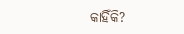କାହିଁକି?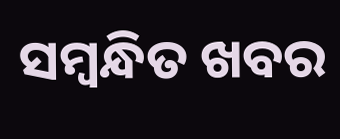ସମ୍ବନ୍ଧିତ ଖବର